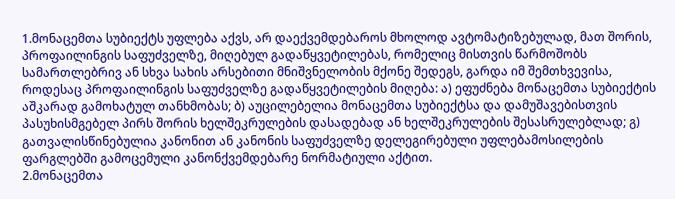1.მონაცემთა სუბიექტს უფლება აქვს, არ დაექვემდებაროს მხოლოდ ავტომატიზებულად, მათ შორის, პროფაილინგის საფუძველზე, მიღებულ გადაწყვეტილებას, რომელიც მისთვის წარმოშობს სამართლებრივ ან სხვა სახის არსებითი მნიშვნელობის მქონე შედეგს, გარდა იმ შემთხვევისა, როდესაც პროფაილინგის საფუძველზე გადაწყვეტილების მიღება: ა) ეფუძნება მონაცემთა სუბიექტის აშკარად გამოხატულ თანხმობას; ბ) აუცილებელია მონაცემთა სუბიექტსა და დამუშავებისთვის პასუხისმგებელ პირს შორის ხელშეკრულების დასადებად ან ხელშეკრულების შესასრულებლად; გ) გათვალისწინებულია კანონით ან კანონის საფუძველზე დელეგირებული უფლებამოსილების ფარგლებში გამოცემული კანონქვემდებარე ნორმატიული აქტით.
2.მონაცემთა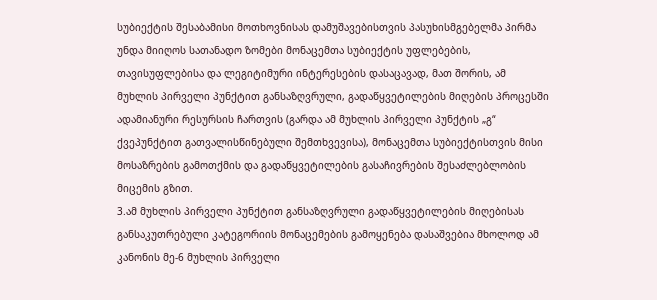სუბიექტის შესაბამისი მოთხოვნისას დამუშავებისთვის პასუხისმგებელმა პირმა უნდა მიიღოს სათანადო ზომები მონაცემთა სუბიექტის უფლებების, თავისუფლებისა და ლეგიტიმური ინტერესების დასაცავად, მათ შორის, ამ მუხლის პირველი პუნქტით განსაზღვრული, გადაწყვეტილების მიღების პროცესში ადამიანური რესურსის ჩართვის (გარდა ამ მუხლის პირველი პუნქტის „გ“ ქვეპუნქტით გათვალისწინებული შემთხვევისა), მონაცემთა სუბიექტისთვის მისი მოსაზრების გამოთქმის და გადაწყვეტილების გასაჩივრების შესაძლებლობის მიცემის გზით.
3.ამ მუხლის პირველი პუნქტით განსაზღვრული გადაწყვეტილების მიღებისას განსაკუთრებული კატეგორიის მონაცემების გამოყენება დასაშვებია მხოლოდ ამ კანონის მე-6 მუხლის პირველი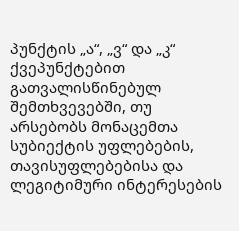პუნქტის „ა“, „ვ“ და „კ“ ქვეპუნქტებით გათვალისწინებულ შემთხვევებში, თუ არსებობს მონაცემთა სუბიექტის უფლებების, თავისუფლებებისა და ლეგიტიმური ინტერესების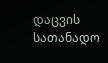დაცვის სათანადო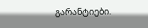გარანტიები.